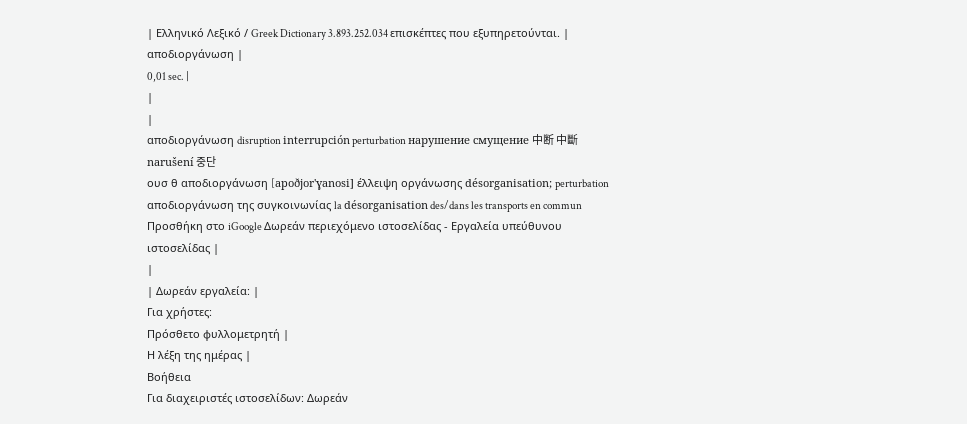| Ελληνικό Λεξικό / Greek Dictionary 3.893.252.034 επισκέπτες που εξυπηρετούνται. |
αποδιοργάνωση |
0,01 sec. |
|
|
αποδιοργάνωση disruption interrupción perturbation нарушение смущение 中断 中斷 narušení 중단
ουσ θ αποδιοργάνωση [apoðjor'ɣanosi] έλλειψη οργάνωσης désorganisation; perturbation αποδιοργάνωση της συγκοινωνίας la désorganisation des/dans les transports en commun Προσθήκη στο iGoogle Δωρεάν περιεχόμενο ιστοσελίδας - Εργαλεία υπεύθυνου ιστοσελίδας |
|
| Δωρεάν εργαλεία: |
Για χρήστες:
Πρόσθετο φυλλομετρητή |
Η λέξη της ημέρας |
Βοήθεια
Για διαχειριστές ιστοσελίδων: Δωρεάν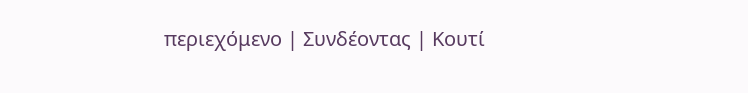περιεχόμενο | Συνδέοντας | Κουτί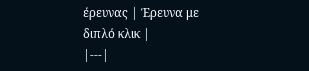έρευνας | Έρευνα με διπλό κλικ |
|---|